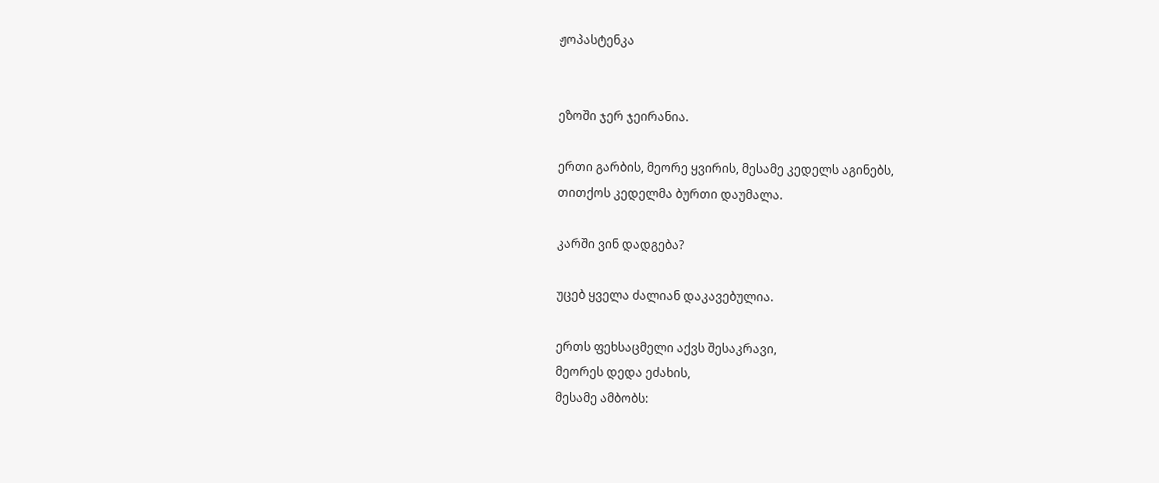ჟოპასტენკა


ეზოში ჯერ ჯეირანია.

ერთი გარბის, მეორე ყვირის, მესამე კედელს აგინებს,
თითქოს კედელმა ბურთი დაუმალა.

კარში ვინ დადგება?

უცებ ყველა ძალიან დაკავებულია.

ერთს ფეხსაცმელი აქვს შესაკრავი,
მეორეს დედა ეძახის,
მესამე ამბობს: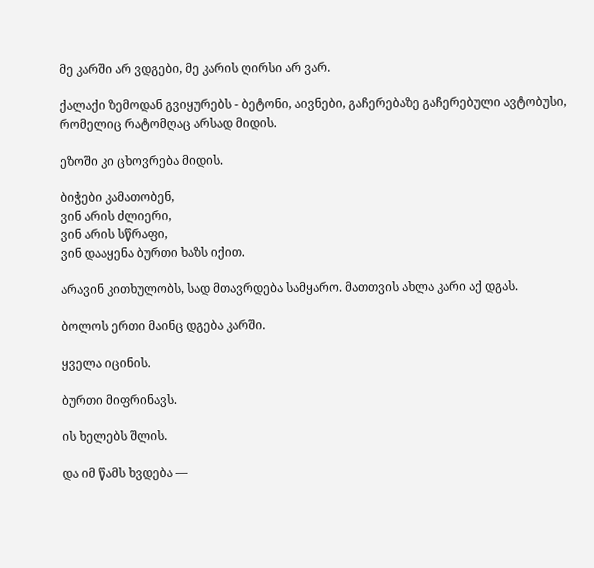მე კარში არ ვდგები, მე კარის ღირსი არ ვარ.

ქალაქი ზემოდან გვიყურებს - ბეტონი, აივნები, გაჩერებაზე გაჩერებული ავტობუსი, რომელიც რატომღაც არსად მიდის.

ეზოში კი ცხოვრება მიდის.

ბიჭები კამათობენ,
ვინ არის ძლიერი,
ვინ არის სწრაფი,
ვინ დააყენა ბურთი ხაზს იქით.

არავინ კითხულობს, სად მთავრდება სამყარო. მათთვის ახლა კარი აქ დგას.

ბოლოს ერთი მაინც დგება კარში.

ყველა იცინის.

ბურთი მიფრინავს.

ის ხელებს შლის.

და იმ წამს ხვდება —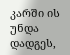კარში ის უნდა დადგეს,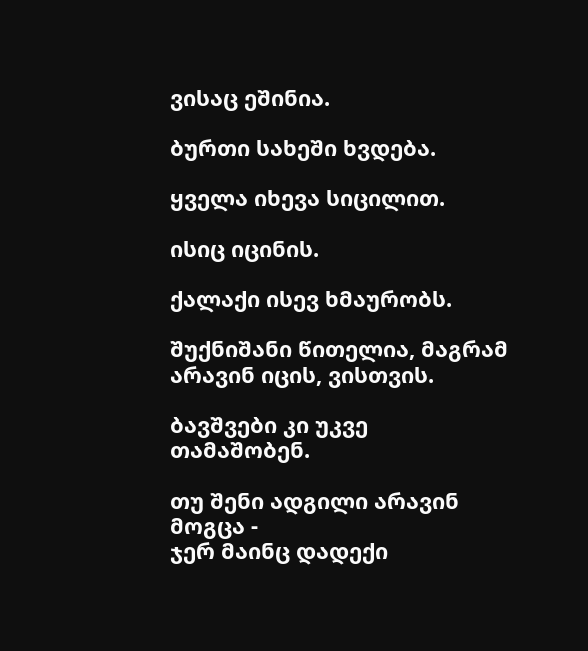ვისაც ეშინია.

ბურთი სახეში ხვდება.

ყველა იხევა სიცილით.

ისიც იცინის.

ქალაქი ისევ ხმაურობს.

შუქნიშანი წითელია, მაგრამ არავინ იცის, ვისთვის.

ბავშვები კი უკვე თამაშობენ.

თუ შენი ადგილი არავინ მოგცა -
ჯერ მაინც დადექი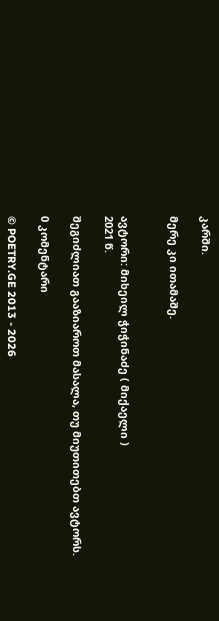კარში.

მერე კი ითამაშე.


ავტორი: მიხეილ ჭიჭინაძე ( მიქაელი )
2021 წ.

შეგიძლიათ გააზიაროთ მასალა, თუ მიუთითებთ ავტორს.

0 კომენტარი

© POETRY.GE 2013 - 2026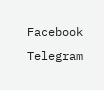Facebook Telegram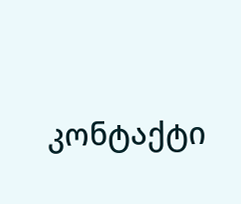კონტაქტი